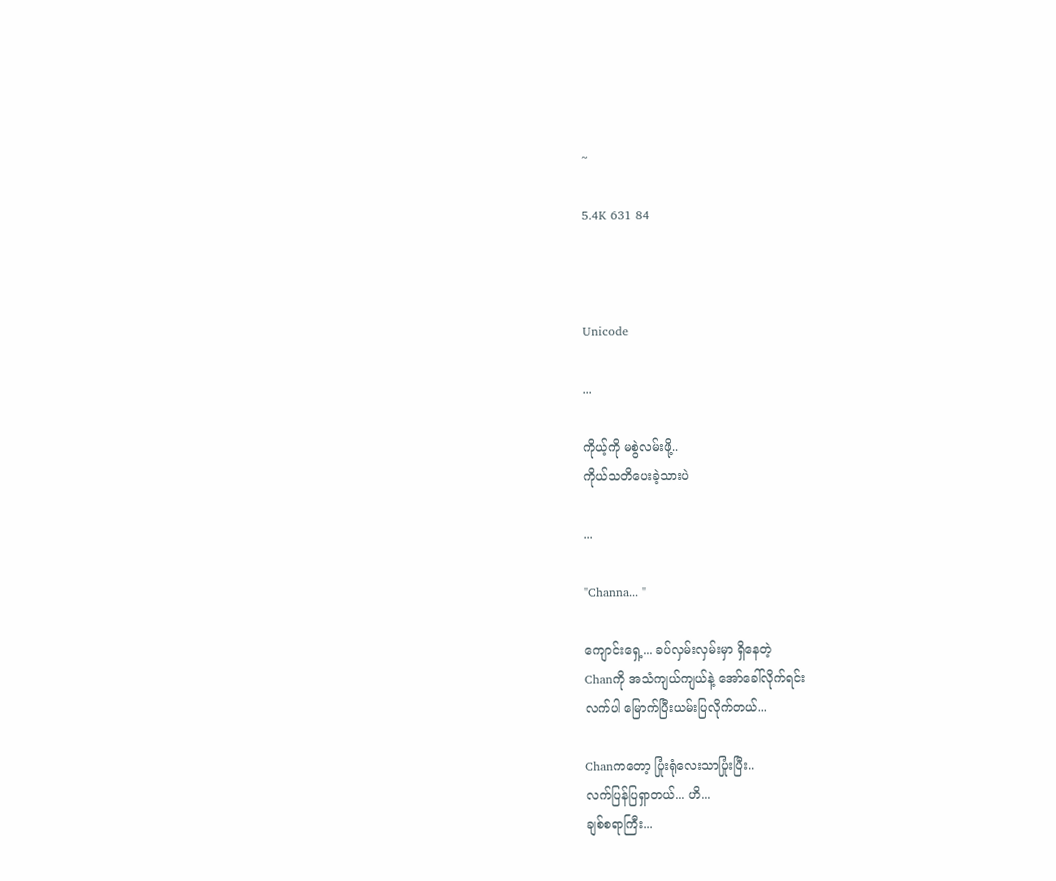~

5.4K 631 84



Unicode

...

ကိုယ့်ကို မစွဲလမ်းဖို့..
ကိုယ်သတိပေးခဲ့သားပဲ

...

"Channa... "

ကျောင်းရှေ့... ခပ်လှမ်းလှမ်းမှာ ရှိနေတဲ့
Chanကို အသံကျယ်ကျယ်နဲ့ အော်ခေါ်လိုက်ရင်း
လက်ပါ မြောက်ပြီးယမ်းပြလိုက်တယ်...

Chanကတော့ ပြုံးရုံလေးသာပြုံးပြီး..
လက်ပြန်ပြရှာတယ်... ဟိ...
ချစ်စရာကြီး...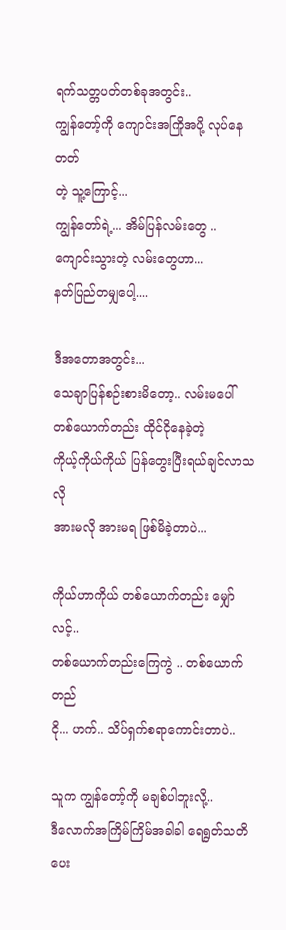ရက်သတ္တပတ်တစ်ခုအတွင်း..
ကျွန်တော့်ကို ကျောင်းအကြိုအပို့ လုပ်နေတတ်
တဲ့ သူ့ကြောင့်...
ကျွန်တော်ရဲ့... အိမ်ပြန်လမ်းတွေ ..
ကျောင်းသွားတဲ့ လမ်းတွေဟာ...
နတ်ပြည်တမျှပေါ့....

ဒီအတောအတွင်း...
သေချာပြန်စဉ်းစားမိတော့.. လမ်းမပေါ်
တစ်ယောက်တည်း ထိုင်ငိုနေခဲ့တဲ့
ကိုယ့်ကိုယ်ကိုယ် ပြန်တွေးပြီးရယ်ချင်လာသလို
အားမလို အားမရ ဖြစ်မိခဲ့တာပဲ...

ကိုယ်ဟာကိုယ် တစ်ယောက်တည်း မျှော်လင့်..
တစ်ယောက်တည်းကြေကွဲ .. တစ်ယောက်တည်
ငို... ဟက်.. သိပ်ရှက်စရာကောင်းတာပဲ..

သူက ကျွန်တော့်ကို မချစ်ပါဘူးလို့..
ဒီလောက်အကြိမ်ကြိမ်အခါခါ ရေရွတ်သတိပေး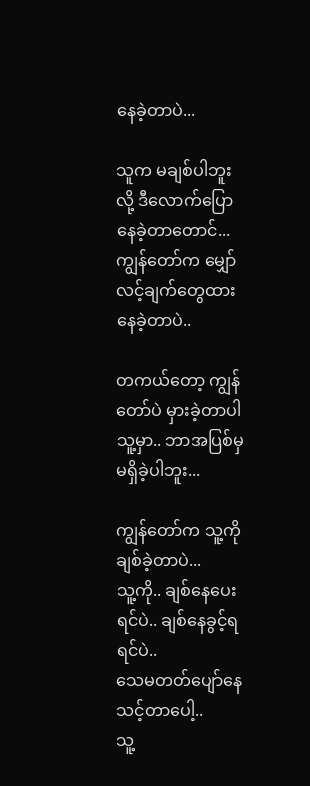နေခဲ့တာပဲ...

သူက မချစ်ပါဘူးလို့ ဒီလောက်ပြောနေခဲ့တာတောင်...
ကျွန်တော်က မျှော်လင့်ချက်တွေထားနေခဲ့တာပဲ..

တကယ်တော့ ကျွန်တော်ပဲ မှားခဲ့တာပါ
သူ့မှာ.. ဘာအပြစ်မှမရှိခဲ့ပါဘူး...

ကျွန်တော်က သူ့ကိုချစ်ခဲ့တာပဲ...
သူ့ကို.. ချစ်နေပေးရင်ပဲ.. ချစ်နေခွင့်ရရင်ပဲ..
သေမတတ်ပျော်နေသင့်တာပေါ့..
သူ့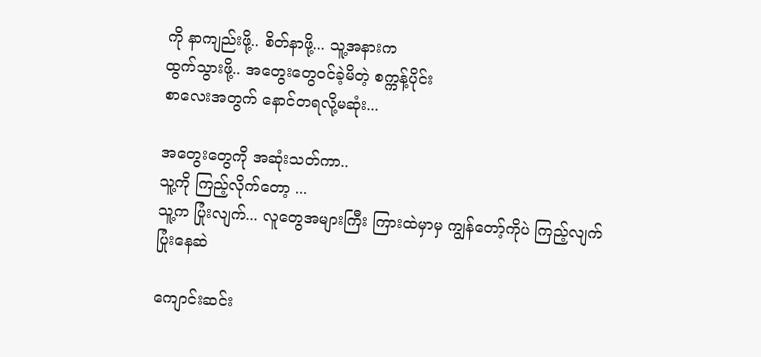ကို နာကျည်းဖို့.. စိတ်နာဖို့... သူ့အနားက
ထွက်သွားဖို့.. အတွေးတွေဝင်ခဲ့မိတဲ့ စက္ကန့်ပိုင်း
စာလေးအတွက် နောင်တရလို့မဆုံး...

အတွေးတွေကို အဆုံးသတ်ကာ..
သူ့ကို ကြည့်လိုက်တော့ ...
သူ့က ပြုံးလျက်... လူတွေအများကြီး ကြားထဲမှာမှ ကျွန်တော့်ကိုပဲ ကြည့်လျက်
ပြုံးနေဆဲ

ကျောင်းဆင်း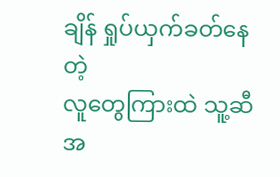ချိန် ရှုပ်ယှက်ခတ်နေတဲ့
လူတွေကြားထဲ သူ့ဆီအ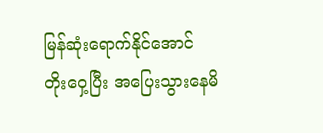မြန်ဆုံးရောက်နိုင်အောင်
တိုးဝှေ့ပြီး အပြေးသွားနေမိ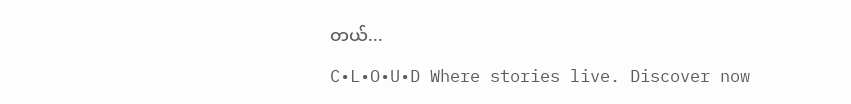တယ်...

C•L•O•U•D Where stories live. Discover now